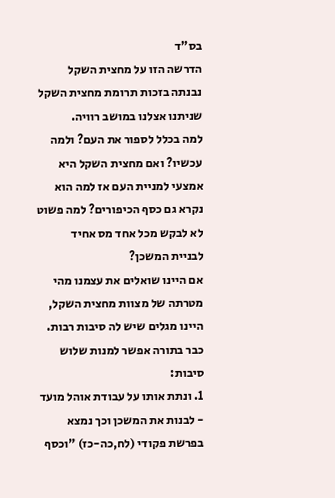בס"ד
הדרשה הזו על מחצית השקל נבנתה בזכות תרומת מחצית השקל שניתנו אצלנו במושב רוויה.
למה בכלל לספור את העם? ולמה עכשיו? ואם מחצית השקל היא אמצעי למניית העם אז למה הוא נקרא גם כסף הכיפורים? למה פשוט לא לבקש מכל אחד מס אחיד לבניית המשכן?
אם היינו שואלים את עצמנו מהי מטרתה של מצוות מחצית השקל, היינו מגלים שיש לה סיבות רבות.
כבר בתורה אפשר למנות שלוש סיבות:
1. ונתת אותו על עבודת אוהל מועד - לבנות את המשכן וכך נמצא בפרשת פקודי (לח,כה-כז) "וכסף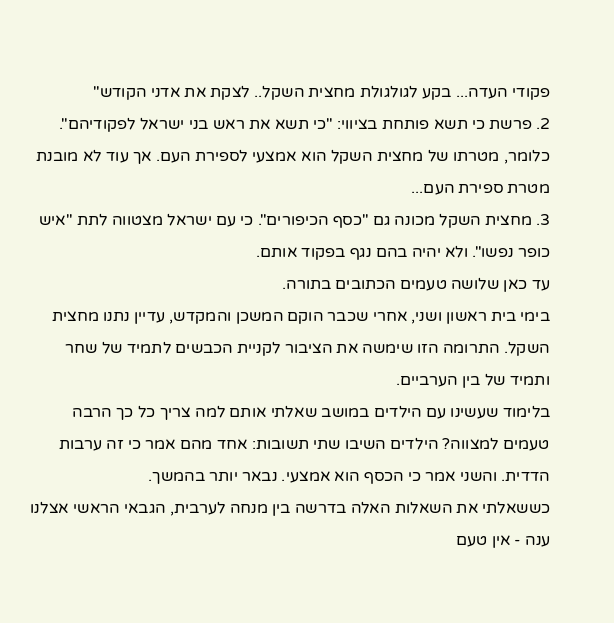פקודי העדה... בקע לגולגולת מחצית השקל.. לצקת את אדני הקודש"
2. פרשת כי תשא פותחת בציווי: "כי תשא את ראש בני ישראל לפקודיהם". כלומר, מטרתו של מחצית השקל הוא אמצעי לספירת העם. אך עוד לא מובנת מטרת ספירת העם...
3. מחצית השקל מכונה גם "כסף הכיפורים". כי עם ישראל מצטווה לתת "איש כופר נפשו". ולא יהיה בהם נגף בפקוד אותם.
עד כאן שלושה טעמים הכתובים בתורה.
בימי בית ראשון ושני, אחרי שכבר הוקם המשכן והמקדש, עדיין נתנו מחצית השקל. התרומה הזו שימשה את הציבור לקניית הכבשים לתמיד של שחר ותמיד של בין הערביים.
בלימוד שעשינו עם הילדים במושב שאלתי אותם למה צריך כל כך הרבה טעמים למצווה? הילדים השיבו שתי תשובות: אחד מהם אמר כי זה ערבות הדדית. והשני אמר כי הכסף הוא אמצעי. נבאר יותר בהמשך.
כששאלתי את השאלות האלה בדרשה בין מנחה לערבית, הגבאי הראשי אצלנו ענה - אין טעם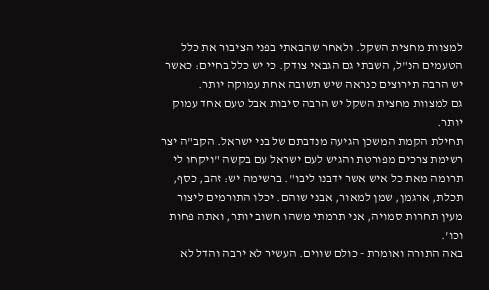למצוות מחצית השקל. ולאחר שהבאתי בפני הציבור את כלל הטעמים הנ"ל, השבתי גם הגבאי צודק. כי יש כלל בחיים: כאשר יש הרבה תירוצים כנראה שיש תשובה אחת עמוקה יותר.
גם למצוות מחצית השקל יש הרבה סיבות אבל טעם אחד עמוק יותר.
תחילת הקמת המשכן הגיעה מנדבתם של בני ישראל. הקב"ה יצר רשימת צרכים מפורטת והגיש לעם ישראל עם בקשה "ויקחו לי תרומה מאת כל איש אשר ידבנו ליבו". ברשימה יש: זהב, כסף, תכלת, ארגמן, שמן למאור, אבני שוהם. יכלו התורמים ליצור מעין תחרות סמויה, אני תרמתי משהו חשוב יותר, ואתה פחות וכו'.
באה התורה ואומרת - כולם שווים. העשיר לא ירבה והדל לא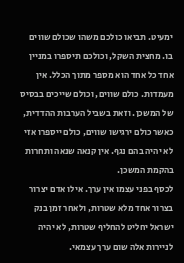ימעיט. תביאו כולכם משהו שכולם שווים בו. מחצית השקל, וכולכם תיספרו במניין אחד כל אחד הוא מספר מתוך הכלל. אין מעמדות. כולם שווים, וכולם שייכים בבסיס של המשכן. וזאת בשביל הערבות ההדדית, כאשר כולם ירגישו שווים, כולם ייספרו אזי לא יהיה בהם נגף. אין קנאה שנאה ותחרות בהקמת המשכן.
לכסף בפני עצמו אין ערך. אילו אדם יצרור בצרור אחד מלא שטרות, ולאחר זמן בנק ישראל יחליט להחליף שטרות, לא יהיה לניירות אלה שום ערך עצמאי.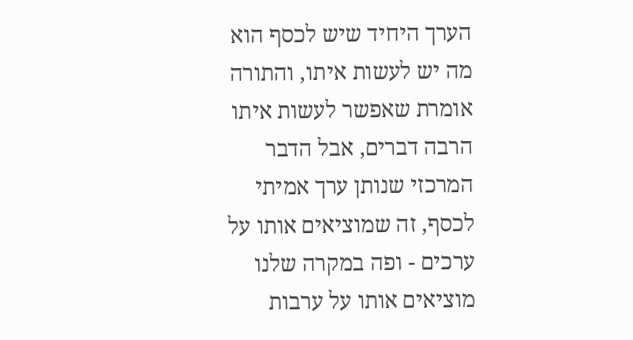הערך היחיד שיש לכסף הוא מה יש לעשות איתו, והתורה אומרת שאפשר לעשות איתו הרבה דברים, אבל הדבר המרכזי שנותן ערך אמיתי לכסף, זה שמוציאים אותו על ערכים - ופה במקרה שלנו מוציאים אותו על ערבות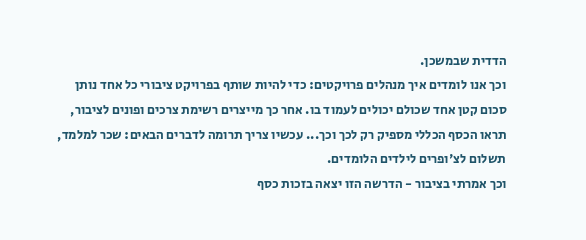הדדית שבמשכן.
וכך אנו לומדים איך מנהלים פרויקטים: כדי להיות שותף בפרויקט ציבורי כל אחד נותן סכום קטן אחד שכולם יכולים לעמוד בו. אחר כך מייצרים רשימת צרכים ופונים לציבור, תראו הכסף הכללי מספיק רק לכך וכך... עכשיו צריך תרומה לדברים הבאים: שכר למלמד, תשלום לצ'ופרים לילדים הלומדים.
וכך אמרתי בציבור - הדרשה הזו יצאה בזכות כסף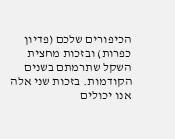הכיפורים שלכם (פדיון כפרות) ובזכות מחצית השקל שתרמתם בשנים הקודמות. בזכות שני אלה אנו יכולים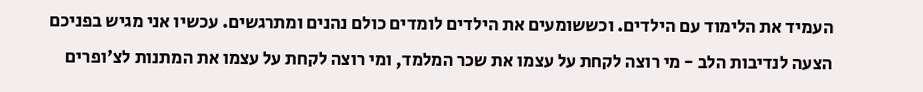העמיד את הלימוד עם הילדים. וכששומעים את הילדים לומדים כולם נהנים ומתרגשים. עכשיו אני מגיש בפניכם הצעה לנדיבות הלב - מי רוצה לקחת על עצמו את שכר המלמד, ומי רוצה לקחת על עצמו את המתנות לצ'ופרים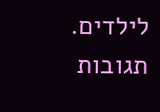לילדים.
תגובות